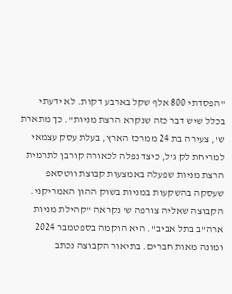"הפסדתי 800 אלף שקל בארבע דקות. לא ידעתי בכלל שיש דבר כזה שנקרא הרצת מניות". כך מתארת ש', צעירה בת 24 ממרכז הארץ, בעלת עסק עצמאי למריחת לק ג'ל, כיצד נפלה לכאורה קורבן לתרמית הרצת מניות שפעלה באמצעות קבוצת ווטסאפ שעסקה בהשקעות במניות בשוק ההון האמריקני.
הקבוצה שאליה צורפה ש' נקראה "קהילת מניות ארה"ב בתל אביב". היא הוקמה בספטמבר 2024 ומונה מאות חברים. בתיאור הקבוצה נכתב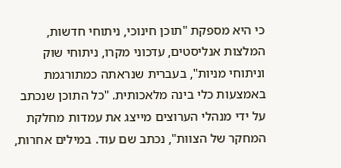כי היא מספקת "תוכן חינוכי, ניתוחי חדשות, המלצות אנליסטים, עדכוני מקרו, ניתוחי שוק וניתוחי מניות", בעברית שנראתה כמתורגמת באמצעות כלי בינה מלאכותית. "כל התוכן שנכתב על ידי מנהלי הערוצים מייצג את עמדות מחלקת המחקר של הצוות", נכתב שם עוד. במילים אחרות,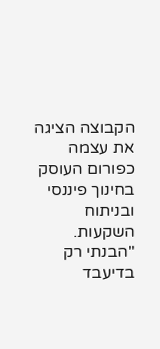הקבוצה הציגה את עצמה כפורום העוסק בחינוך פיננסי ובניתוח השקעות.
"הבנתי רק בדיעבד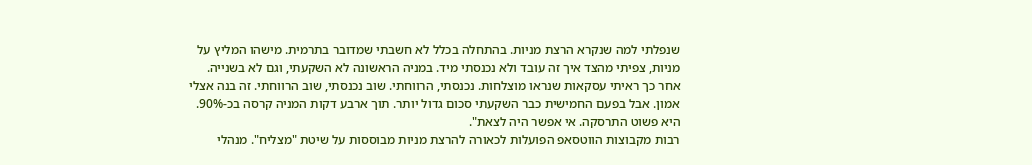שנפלתי למה שנקרא הרצת מניות. בהתחלה בכלל לא חשבתי שמדובר בתרמית. מישהו המליץ על מניות, צפיתי מהצד איך זה עובד ולא נכנסתי מיד. במניה הראשונה לא השקעתי, וגם לא בשנייה. אחר כך ראיתי עסקאות שנראו מוצלחות. נכנסתי, הרווחתי. שוב נכנסתי, שוב הרווחתי. זה בנה אצלי אמון. אבל בפעם החמישית כבר השקעתי סכום גדול יותר. תוך ארבע דקות המניה קרסה בכ-90%. היא פשוט התרסקה. אי אפשר היה לצאת".
רבות מקבוצות הווטסאפ הפועלות לכאורה להרצת מניות מבוססות על שיטת "מצליח". מנהלי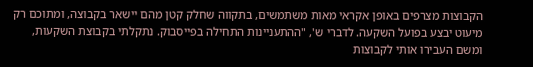הקבוצות מצרפים באופן אקראי מאות משתמשים, בתקווה שחלק קטן מהם יישאר בקבוצה, ומתוכם רק מיעוט יבצע בפועל השקעה. לדברי ש', "ההתעניינות התחילה בפייסבוק. נתקלתי בקבוצת השקעות, ומשם העבירו אותי לקבוצות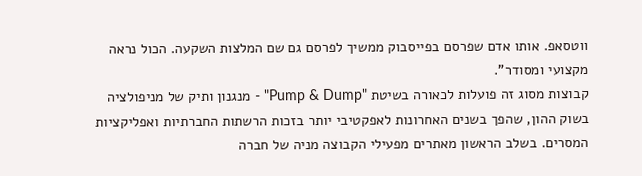ווטסאפ. אותו אדם שפרסם בפייסבוק ממשיך לפרסם גם שם המלצות השקעה. הכול נראה מקצועי ומסודר".
קבוצות מסוג זה פועלות לכאורה בשיטת "Pump & Dump" - מנגנון ותיק של מניפולציה בשוק ההון, שהפך בשנים האחרונות לאפקטיבי יותר בזכות הרשתות החברתיות ואפליקציות המסרים. בשלב הראשון מאתרים מפעילי הקבוצה מניה של חברה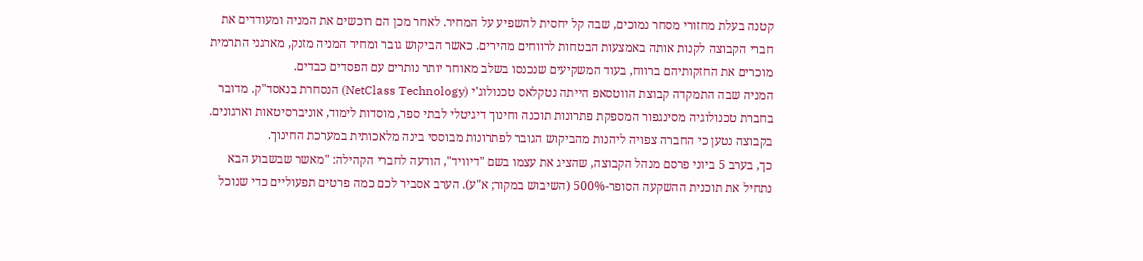קטנה בעלת מחזורי מסחר נמוכים, שבה קל יחסית להשפיע על המחיר. לאחר מכן הם רוכשים את המניה ומעודדים את חברי הקבוצה לקנות אותה באמצעות הבטחות לרווחים מהירים. כאשר הביקוש גובר ומחיר המניה מזנק, מארגני התרמית מוכרים את החזקותיהם ברווח, בעוד המשקיעים שנכנסו בשלב מאוחר יותר נותרים עם הפסדים כבדים.
המניה שבה התמקדה קבוצת הווטסאפ הייתה נטקלאס טכנולוג'י (NetClass Technology) הנסחרת בנאסד"ק. מדובר בחברת טכנולוגיה מסינגפור המספקת פתרונות תוכנה וחינוך דיגיטלי לבתי ספר, מוסדות לימוד, אוניברסיטאות וארגונים. בקבוצה נטען כי החברה צפויה ליהנות מהביקוש הגובר לפתרונות מבוססי בינה מלאכותית במערכת החינוך.
כך, בערב 5 ביוני פרסם מנהל הקבוצה, שהציג את עצמו בשם "דיוויד", הודעה לחברי הקהילה: "מאשר שבשבוע הבא נתחיל את תוכנית ההשקעה הסופר-500% (השיבוש במקור; א"ע). הערב אסביר לכם כמה פרטים תפעוליים כדי שנוכל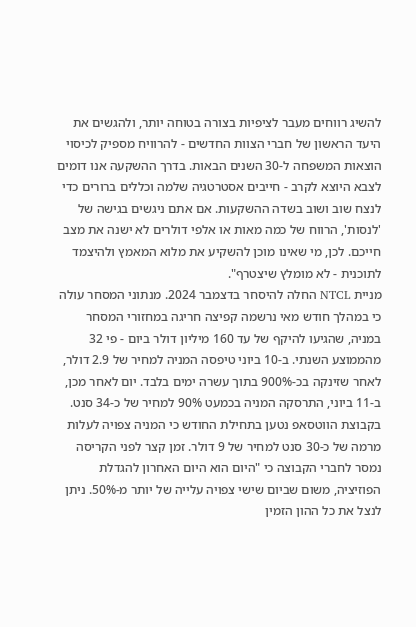להשיג רווחים מעבר לציפיות בצורה בטוחה יותר, ולהגשים את היעד הראשון של חברי הצוות החדשים - להרוויח מספיק לכיסוי הוצאות המשפחה ל-30 השנים הבאות. בדרך ההשקעה אנו דומים לצבא היוצא לקרב - חייבים אסטרטגיה שלמה וכללים ברורים כדי לנצח שוב ושוב בשדה ההשקעות. אם אתם ניגשים בגישה של 'לנסות', הרווח של כמה מאות או אלפי דולרים לא ישנה את מצב חייכם. לכן, מי שאינו מוכן להשקיע את מלוא המאמץ ולהיצמד לתוכנית - לא מומלץ שיצטרף".
מניית NTCL החלה להיסחר בדצמבר 2024. מנתוני המסחר עולה כי במהלך חודש מאי נרשמה קפיצה חריגה במחזורי המסחר במניה, שהגיעו להיקף של עד 160 מיליון דולר ביום - פי 32 מהממוצע השנתי. ב-10 ביוני טיפסה המניה למחיר של 2.9 דולר, לאחר שזינקה בכ-900% בתוך עשרה ימים בלבד. יום לאחר מכן, ב-11 ביוני, התרסקה המניה בכמעט 90% למחיר של כ-34 סנט.
בקבוצת הווטסאפ נטען בתחילת החודש כי המניה צפויה לעלות מרמה של כ-30 סנט למחיר של 9 דולר. זמן קצר לפני הקריסה נמסר לחברי הקבוצה כי "היום הוא היום האחרון להגדלת הפוזיציה, משום שביום שישי צפויה עלייה של יותר מ-50%. ניתן לנצל את כל ההון הזמין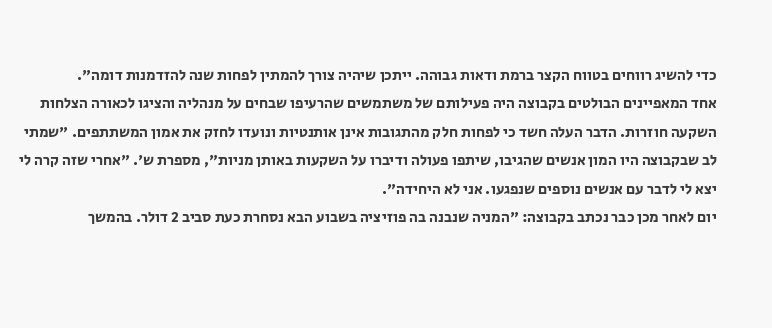כדי להשיג רווחים בטווח הקצר ברמת ודאות גבוהה. ייתכן שיהיה צורך להמתין לפחות שנה להזדמנות דומה".
אחד המאפיינים הבולטים בקבוצה היה פעילותם של משתמשים שהרעיפו שבחים על מנהליה והציגו לכאורה הצלחות השקעה חוזרות. הדבר העלה חשד כי לפחות חלק מהתגובות אינן אותנטיות ונועדו לחזק את אמון המשתתפים. "שמתי לב שבקבוצה היו המון אנשים שהגיבו, שיתפו פעולה ודיברו על השקעות באותן מניות", מספרת ש'. "אחרי שזה קרה לי יצא לי לדבר עם אנשים נוספים שנפגעו. אני לא היחידה".
יום לאחר מכן כבר נכתב בקבוצה: "המניה שנבנה בה פוזיציה בשבוע הבא נסחרת כעת סביב 2 דולר. בהמשך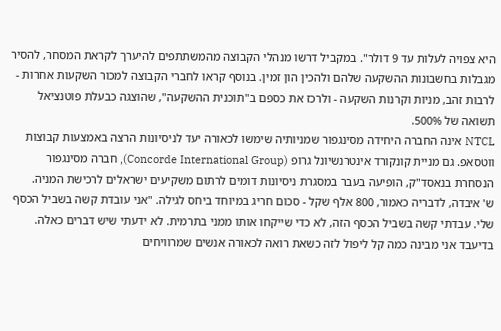היא צפויה לעלות עד 9 דולר". במקביל דרשו מנהלי הקבוצה מהמשתתפים להיערך לקראת המסחר, להסיר מגבלות בחשבונות ההשקעה שלהם ולהכין הון זמין. בנוסף קראו לחברי הקבוצה למכור השקעות אחרות - לרבות זהב, מניות וקרנות השקעה - ולרכז את כספם ב"תוכנית ההשקעה", שהוצגה כבעלת פוטנציאל תשואה של 500%.
NTCL אינה החברה היחידה מסינגפור שמניותיה שימשו לכאורה יעד לניסיונות הרצה באמצעות קבוצות ווטסאפ. גם מניית קונקורד אינטרנשיונל גרופ (Concorde International Group), חברה מסינגפור הנסחרת בנאסד"ק, הופיעה בעבר במסגרת ניסיונות דומים לרתום משקיעים ישראלים לרכישת המניה.
ש' איבדה, לדבריה כאמור, 800 אלף שקל - סכום חריג במיוחד ביחס לגילה. "אני עובדת קשה בשביל הכסף שלי. עבדתי קשה בשביל הכסף הזה, לא כדי שייקחו אותו ממני בתרמית. לא ידעתי שיש דברים כאלה. בדיעבד אני מבינה כמה קל ליפול לזה כשאת רואה לכאורה אנשים שמרוויחים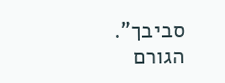סביבך".
הגורם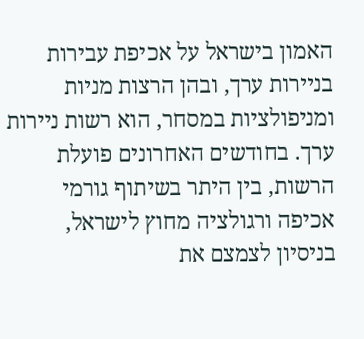האמון בישראל על אכיפת עבירות בניירות ערך, ובהן הרצות מניות ומניפולציות במסחר, הוא רשות ניירות ערך. בחודשים האחרונים פועלת הרשות, בין היתר בשיתוף גורמי אכיפה ורגולציה מחוץ לישראל, בניסיון לצמצם את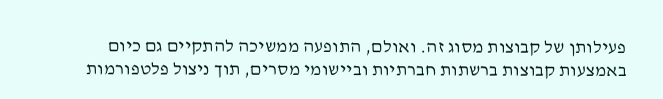פעילותן של קבוצות מסוג זה. ואולם, התופעה ממשיכה להתקיים גם כיום באמצעות קבוצות ברשתות חברתיות וביישומי מסרים, תוך ניצול פלטפורמות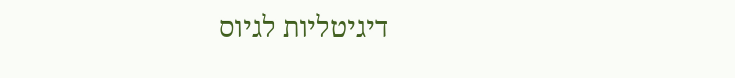דיגיטליות לגיוס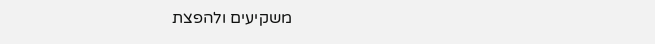משקיעים ולהפצת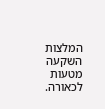המלצות השקעה מטעות לכאורה.